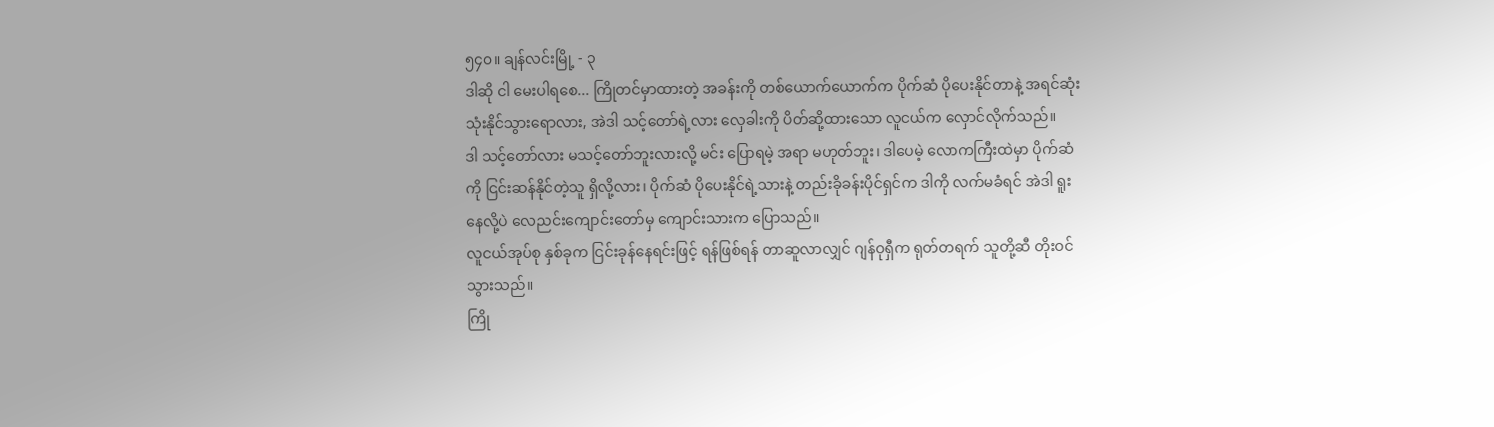၅၄၀။ ချန်လင်းမြို့ - ၃
ဒါဆို ငါ မေးပါရစေ... ကြိုတင်မှာထားတဲ့ အခန်းကို တစ်ယောက်ယောက်က ပိုက်ဆံ ပိုပေးနိုင်တာနဲ့ အရင်ဆုံး သုံးနိုင်သွားရောလား, အဲဒါ သင့်တော်ရဲ့လား လှေခါးကို ပိတ်ဆို့ထားသော လူငယ်က လှောင်လိုက်သည်။
ဒါ သင့်တော်လား မသင့်တော်ဘူးလားလို့ မင်း ပြောရမဲ့ အရာ မဟုတ်ဘူး၊ ဒါပေမဲ့ လောကကြီးထဲမှာ ပိုက်ဆံကို ငြင်းဆန်နိုင်တဲ့သူ ရှိလို့လား၊ ပိုက်ဆံ ပိုပေးနိုင်ရဲ့သားနဲ့ တည်းခိုခန်းပိုင်ရှင်က ဒါကို လက်မခံရင် အဲဒါ ရူးနေလို့ပဲ လေညင်းကျောင်းတော်မှ ကျောင်းသားက ပြောသည်။
လူငယ်အုပ်စု နှစ်ခုက ငြင်းခုန်နေရင်းဖြင့် ရန်ဖြစ်ရန် တာဆူလာလျှင် ဂျန်ဝုရှီက ရုတ်တရက် သူတို့ဆီ တိုးဝင်သွားသည်။
ကြို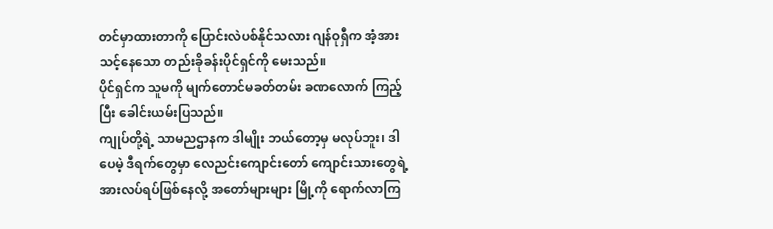တင်မှာထားတာကို ပြောင်းလဲပစ်နိုင်သလား ဂျန်ဝုရှီက အံ့အားသင့်နေသော တည်းခိုခန်းပိုင်ရှင်ကို မေးသည်။
ပိုင်ရှင်က သူမကို မျက်တောင်မခတ်တမ်း ခဏလောက် ကြည့်ပြီး ခေါင်းယမ်းပြသည်။
ကျုပ်တို့ရဲ့ သာမညဌာနက ဒါမျိုး ဘယ်တော့မှ မလုပ်ဘူး၊ ဒါပေမဲ့ ဒီရက်တွေမှာ လေညင်းကျောင်းတော် ကျောင်းသားတွေရဲ့ အားလပ်ရပ်ဖြစ်နေလို့ အတော်များများ မြို့ကို ရောက်လာကြ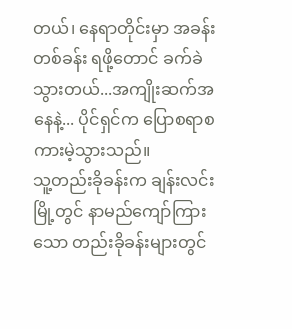တယ်၊ နေရာတိုင်းမှာ အခန်းတစ်ခန်း ရဖို့တောင် ခက်ခဲသွားတယ်...အကျိုးဆက်အနေနဲ့... ပိုင်ရှင်က ပြောစရာစကားမဲ့သွားသည်။
သူ့တည်းခိုခန်းက ချန်းလင်းမြို့တွင် နာမည်ကျော်ကြားသော တည်းခိုခန်းများတွင်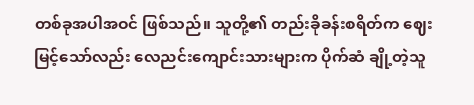တစ်ခုအပါအဝင် ဖြစ်သည်။ သူတို့၏ တည်းခိုခန်းစရိတ်က ဈေးမြင့်သော်လည်း လေညင်းကျောင်းသားများက ပိုက်ဆံ ချို့တဲ့သူ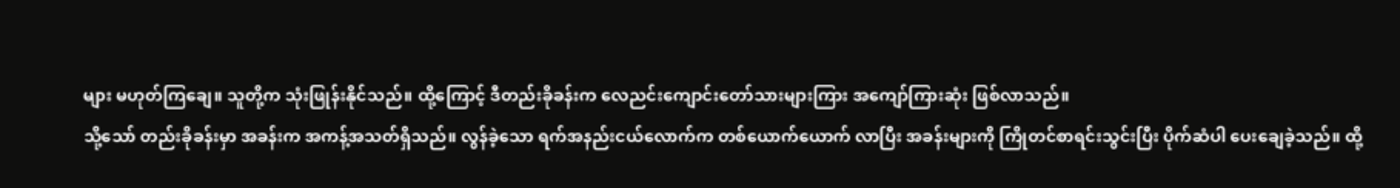များ မဟုတ်ကြချေ။ သူတို့က သုံးဖြုန်းနိုင်သည်။ ထို့ကြောင့် ဒီတည်းခိုခန်းက လေညင်းကျောင်းတော်သားများကြား အကျော်ကြားဆုံး ဖြစ်လာသည်။
သို့သော် တည်းခိုခန်းမှာ အခန်းက အကန့်အသတ်ရှိသည်။ လွန်ခဲ့သော ရက်အနည်းငယ်လောက်က တစ်ယောက်ယောက် လာပြီး အခန်းများကို ကြိုတင်စာရင်းသွင်းပြီး ပိုက်ဆံပါ ပေးချေခဲ့သည်။ ထို့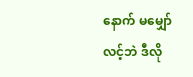နောက် မမျှော်လင့်ဘဲ ဒီလို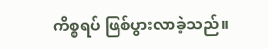ကိစ္စရပ် ဖြစ်ပွားလာခဲ့သည်။